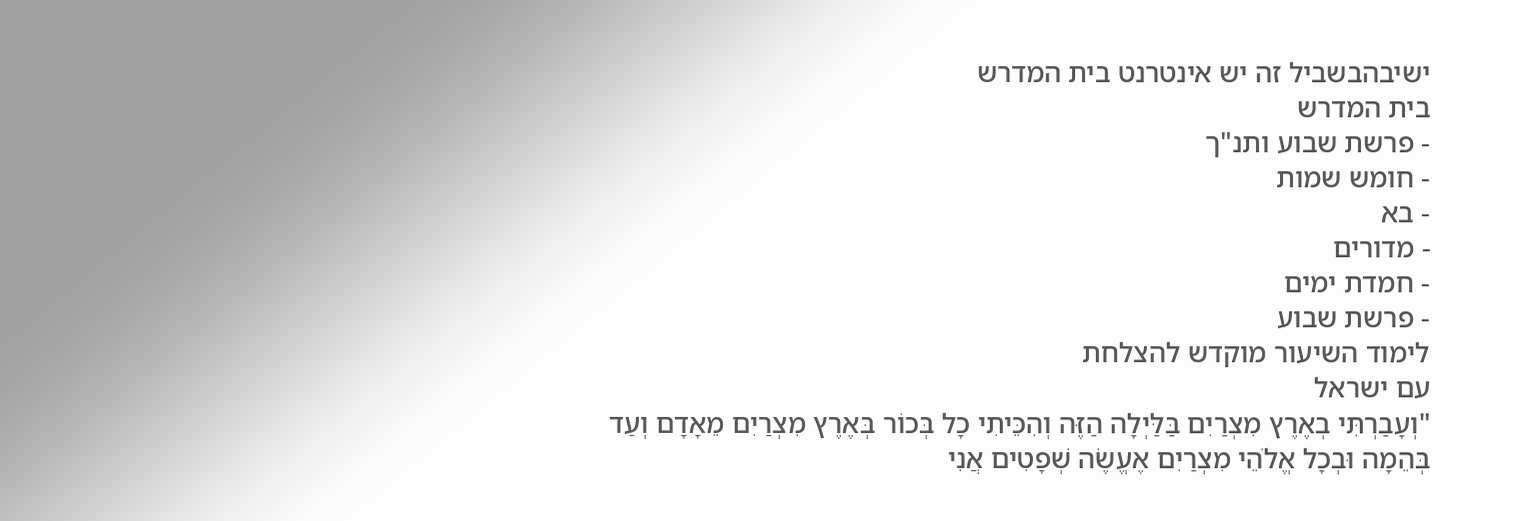ישיבהבשביל זה יש אינטרנט בית המדרש
בית המדרש
- פרשת שבוע ותנ"ך
- חומש שמות
- בא
- מדורים
- חמדת ימים
- פרשת שבוע
לימוד השיעור מוקדש להצלחת
עם ישראל
"וְעָבַרְתִּי בְאֶרֶץ מִצְרַיִם בַּלַּיְלָה הַזֶּה וְהִכֵּיתִי כָל בְּכוֹר בְּאֶרֶץ מִצְרַיִם מֵאָדָם וְעַד בְּהֵמָה וּבְכָל אֱלֹהֵי מִצְרַיִם אֶעֱשֶׂה שְׁפָטִים אֲנִי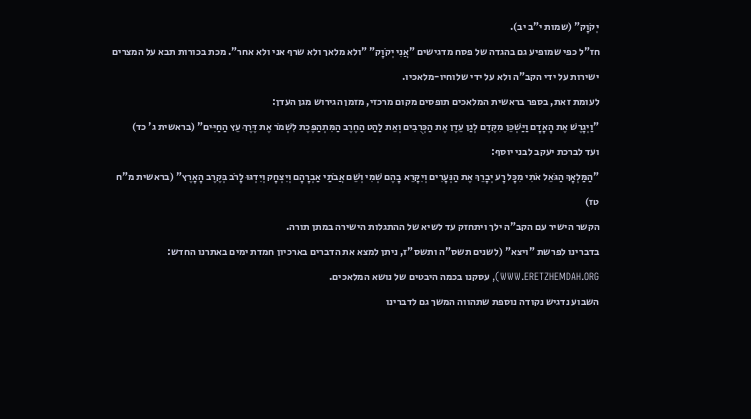יְקֹוָק" (שמות י"ב יב).
חז"ל כפי שמופיע גם בהגדה של פסח מדגישים "אֲנִי יְקֹוָק" "ולא מלאך ולא שרף אני ולא אחר". מכת בכורות תבא על המצרים ישירות על ידי הקב"ה ולא על ידי שלוחיו-מלאכיו.
לעומת זאת, בספר בראשית המלאכים תופסים מקום מרכזי, מזמן הגירוש מגן העדן:
"וַיְגָרֶשׁ אֶת הָאָדָם וַיַּשְׁכֵּן מִקֶּדֶם לְגַן עֵדֶן אֶת הַכְּרֻבִים וְאֵת לַהַט הַחֶרֶב הַמִּתְהַפֶּכֶת לִשְׁמֹר אֶת דֶּרֶךְ עֵץ הַחַיִּים" (בראשית ג' כד)
ועד לברכת יעקב לבני יוסף:
"הַמַּלְאָךְ הַגֹּאֵל אֹתִי מִכָּל רָע יְבָרֵךְ אֶת הַנְּעָרִים וְיִקָּרֵא בָהֶם שְׁמִי וְשֵׁם אֲבֹתַי אַבְרָהָם וְיִצְחָק וְיִדְגּוּ לָרֹב בְּקֶרֶב הָאָרֶץ" (בראשית מ"ח טז)
הקשר הישיר עם הקב"ה ילך ויתחזק עד לשיא של ההתגלות הישירה במתן תורה.
בדברינו לפרשת "ויצא" (לשנים תשס"ה ותשס"ז, ניתן למצא את הדברים בארכיון חמדת ימים באתרנו החדש: WWW.ERETZHEMDAH.ORG), עסקנו בכמה היבטים של נושא המלאכים.
השבוע נדגיש נקודה נוספת שתהווה המשך גם לדברינו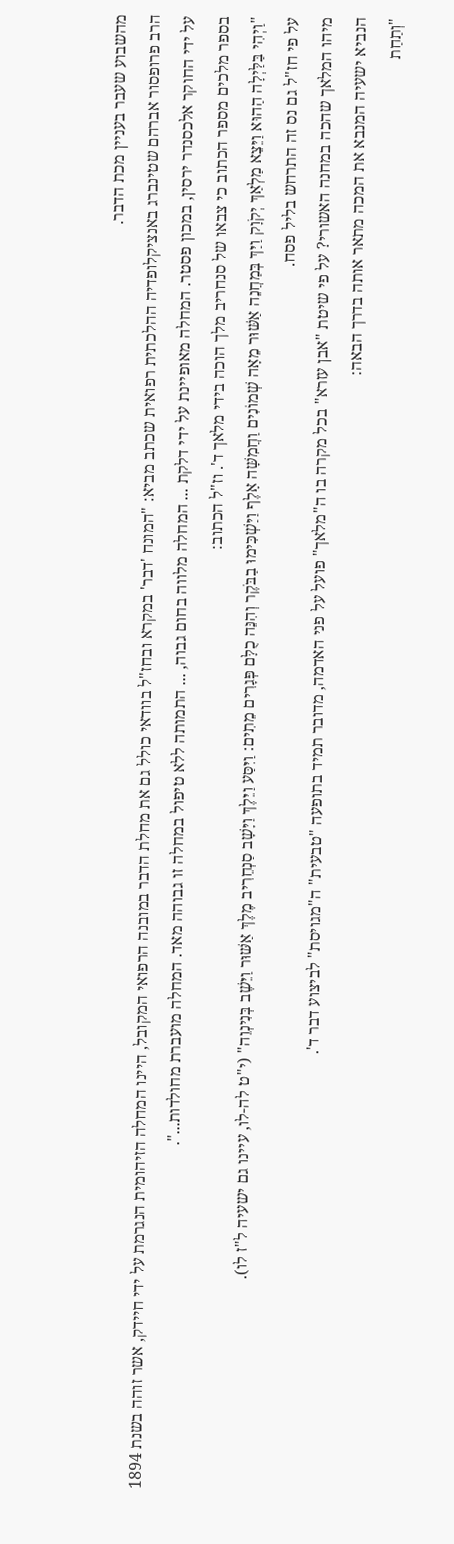מהשבוע שעבר בעניין מכת הדבר.
הרב פרופסור אברהם שטינברג באנציקלופדיה ההלכתית רפואית שכתב מביא: "המונח 'דבר' במקרא ובחז"ל בוודאי כולל גם את מחלת הדבר במובנה הרפואי המקובל, היינו המחלה הזיהומית הנגרמת על ידי חיידק, אשר זוהה בשנת 1894 על ידי החוקר אלכסנדר ירסין, במכון פסטר. המחלה מאופיינת על ידי דלקת ... המחלה מלווה בחום גבוה, ... התמותה ללא טיפול במחלה זו גבוהה מאד. המחלה מועברת מחולדות...".
בספר מלכים מספר הכתוב כי צבאו של סנחריב מלך הוכה בידי מלאך ד'. וז"ל הכתוב:
"וַיְהִי בַּלַּיְלָה הַהוּא וַיֵּצֵא מַלְאַךְ יְקֹוָק וַיַּךְ בְּמַחֲנֵה אַשּׁוּר מֵאָה שְׁמוֹנִים וַחֲמִשָּׁה אָלֶף וַיַּשְׁכִּימוּ בַבֹּקֶר וְהִנֵּה כֻלָּם פְּגָרִים מֵתִים: וַיִּסַּע וַיֵּלֶךְ וַיָּשָׁב סַנְחֵרִיב מֶלֶךְ אַשּׁוּר וַיֵּשֶׁב בְּנִינְוֵה" (י"ט לה-לו, עיינו גם ישעיה ל"ז לו).
על פי חז"ל גם נס זה התרחש בליל פסח.
מיהו המלאך שהכה במחנה האשורי? על פי שיטת "אבן עזרא" בכל מקרה בו ה"מלאך" פועל על פני האדמה, מדובר תמיד בתופעה "טבעית" ה"מגויסת" לביצוע דבר ד'.
הנביא ישעיה המנבא את המכה מתאר אותה בדרך הבאה:
"וְתַחַת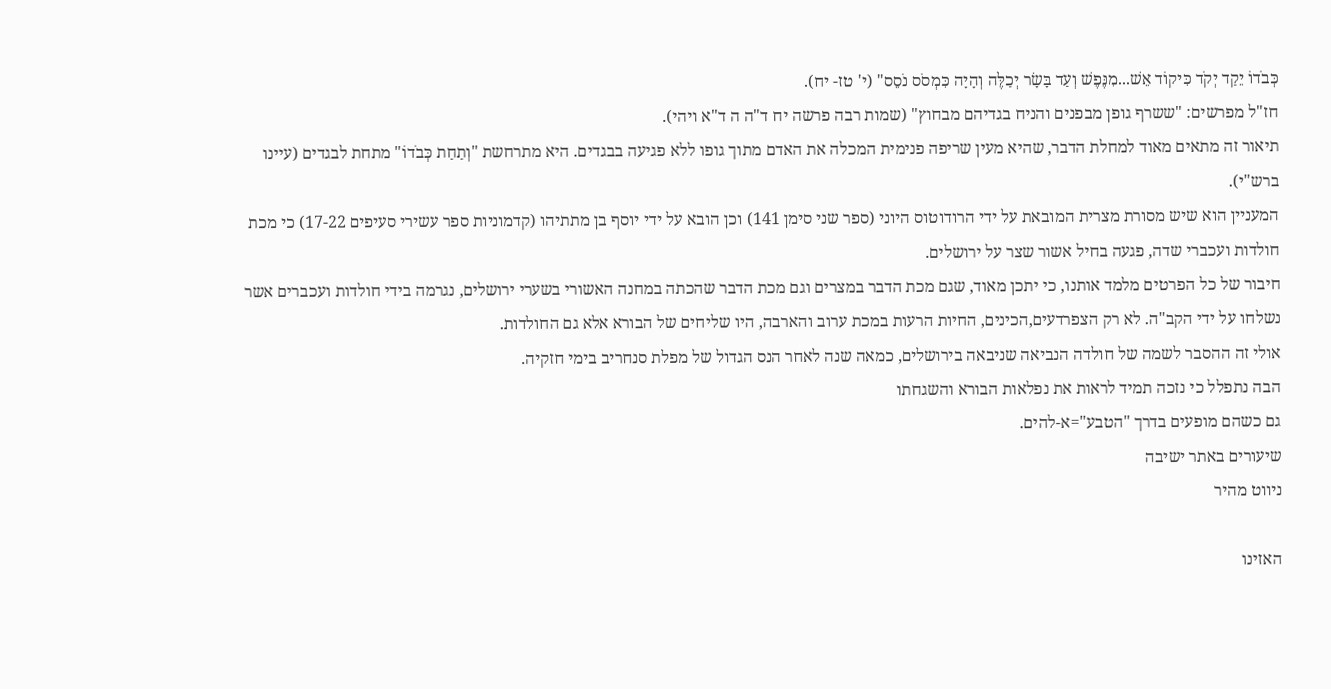כְּבֹדוֹ יֵקַד יְקֹד כִּיקוֹד אֵשׁ...מִנֶּפֶשׁ וְעַד בָּשָׂר יְכַלֶּה וְהָיָה כִּמְסֹס נֹסֵס" (י' טז- יח).
חז"ל מפרשים: "ששרף גופן מבפנים והניח בגדיהם מבחוץ" (שמות רבה פרשה יח ד"ה ה ד"א ויהי).
תיאור זה מתאים מאוד למחלת הדבר, שהיא מעין שריפה פנימית המכלה את האדם מתוך גופו ללא פגיעה בבגדים. היא מתרחשת "וְתַחַת כְּבֹדוֹ" מתחת לבגדים (עיינו ברש"י).
המעניין הוא שיש מסורת מצרית המובאת על ידי הרודוטוס היוני (ספר שני סימן 141) וכן הובא על ידי יוסף בן מתתיהו (קדמוניות ספר עשירי סעיפים 17-22) כי מכת חולדות ועכברי שדה, פגעה בחיל אשור שצר על ירושלים.
חיבור של כל הפרטים מלמד אותנו, כי יתכן מאוד, שגם מכת הדבר במצרים וגם מכת הדבר שהכתה במחנה האשורי בשערי ירושלים, נגרמה בידי חולדות ועכברים אשר נשלחו על ידי הקב"ה. לא רק הצפרדעים,הכינים, החיות הרעות במכת ערוב והארבה, היו שליחים של הבורא אלא גם החולדות.
אולי זה ההסבר לשמה של חולדה הנביאה שניבאה בירושלים, כמאה שנה לאחר הנס הגדול של מפלת סנחריב בימי חזקיה.
הבה נתפלל כי נזכה תמיד לראות את נפלאות הבורא והשגחתו
גם כשהם מופעים בדרך "הטבע"=א-להים.
שיעורים באתר ישיבה
ניווט מהיר

האזינו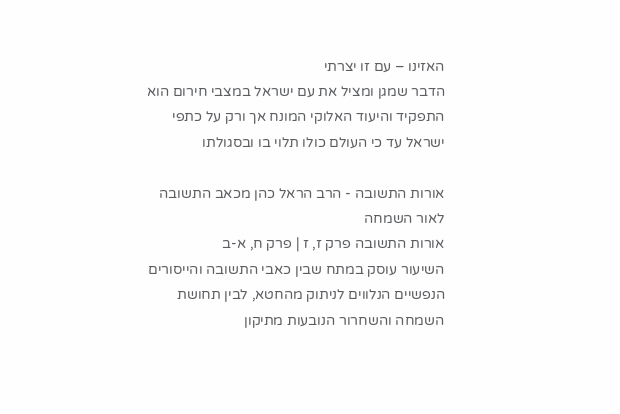האזינו – עם זו יצרתי
הדבר שמגן ומציל את עם ישראל במצבי חירום הוא התפקיד והיעוד האלוקי המונח אך ורק על כתפי ישראל עד כי העולם כולו תלוי בו ובסגולתו

אורות התשובה - הרב הראל כהן מכאב התשובה לאור השמחה
אורות התשובה פרק ז, ז | פרק ח, א-ב
השיעור עוסק במתח שבין כאבי התשובה והייסורים הנפשיים הנלווים לניתוק מהחטא, לבין תחושת השמחה והשחרור הנובעות מתיקון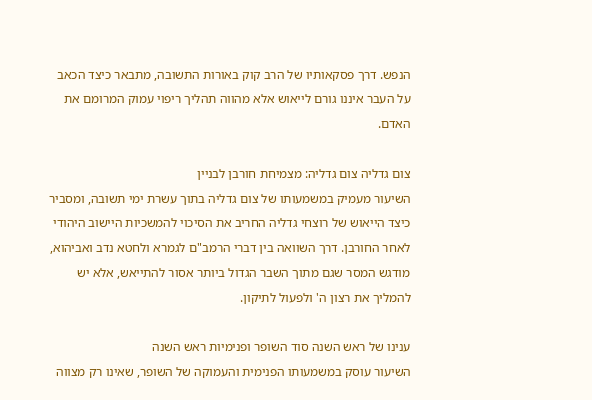הנפש. דרך פסקאותיו של הרב קוק באורות התשובה, מתבאר כיצד הכאב על העבר איננו גורם לייאוש אלא מהווה תהליך ריפוי עמוק המרומם את האדם.

צום גדליה צום גדליה: מצמיחת חורבן לבניין
השיעור מעמיק במשמעותו של צום גדליה בתוך עשרת ימי תשובה, ומסביר כיצד הייאוש של רוצחי גדליה החריב את הסיכוי להמשכיות היישוב היהודי לאחר החורבן. דרך השוואה בין דברי הרמב"ם לגמרא ולחטא נדב ואביהוא, מודגש המסר שגם מתוך השבר הגדול ביותר אסור להתייאש, אלא יש להמליך את רצון ה' ולפעול לתיקון.

ענינו של ראש השנה סוד השופר ופנימיות ראש השנה
השיעור עוסק במשמעותו הפנימית והעמוקה של השופר, שאינו רק מצווה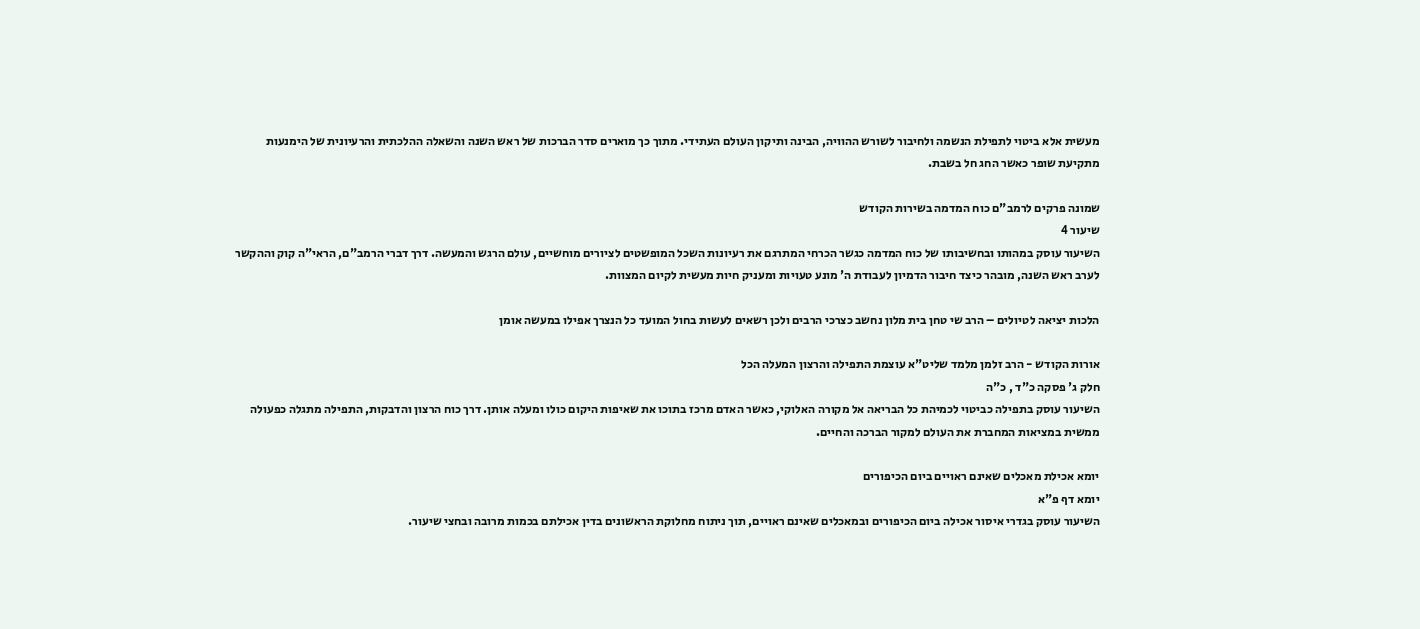מעשית אלא ביטוי לתפילת הנשמה ולחיבור לשורש ההוויה, הבינה ותיקון העולם העתידי. מתוך כך מוארים סדר הברכות של ראש השנה והשאלה ההלכתית והרעיונית של הימנעות מתקיעת שופר כאשר החג חל בשבת.

שמונה פרקים לרמב"ם כוח המדמה בשירות הקודש
שיעור 4
השיעור עוסק במהותו ובחשיבותו של כוח המדמה כגשר הכרחי המתרגם את רעיונות השכל המופשטים לציורים מוחשיים, עולם הרגש והמעשה. דרך דברי הרמב"ם, הראי"ה קוק וההקשר לערב ראש השנה, מובהר כיצד חיבור הדמיון לעבודת ה' מונע טעויות ומעניק חיות מעשית לקיום המצוות.

הלכות יציאה לטיולים – הרב שי טחן בית מלון נחשב כצרכי הרבים ולכן רשאים לעשות בחול המועד כל הנצרך אפילו במעשה אומן

אורות הקודש - הרב זלמן מלמד שליט"א עוצמת התפילה והרצון המעלה הכל
חלק ג' פסקה כ"ד , כ"ה
השיעור עוסק בתפילה כביטוי לכמיהת כל הבריאה אל מקורה האלוקי, כאשר האדם מרכז בתוכו את שאיפות היקום כולו ומעלה אותן. דרך כוח הרצון והדבקות, התפילה מתגלה כפעולה ממשית במציאות המחברת את העולם למקור הברכה והחיים.

יומא אכילת מאכלים שאינם ראויים ביום הכיפורים
יומא דף פ"א
השיעור עוסק בגדרי איסור אכילה ביום הכיפורים ובמאכלים שאינם ראויים, תוך ניתוח מחלוקת הראשונים בדין אכילתם בכמות מרובה ובחצי שיעור.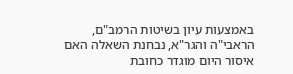באמצעות עיון בשיטות הרמב"ם, הראבי"ה והגר"א, נבחנת השאלה האם איסור היום מוגדר כחובת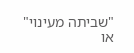"שביתה מעינוי" או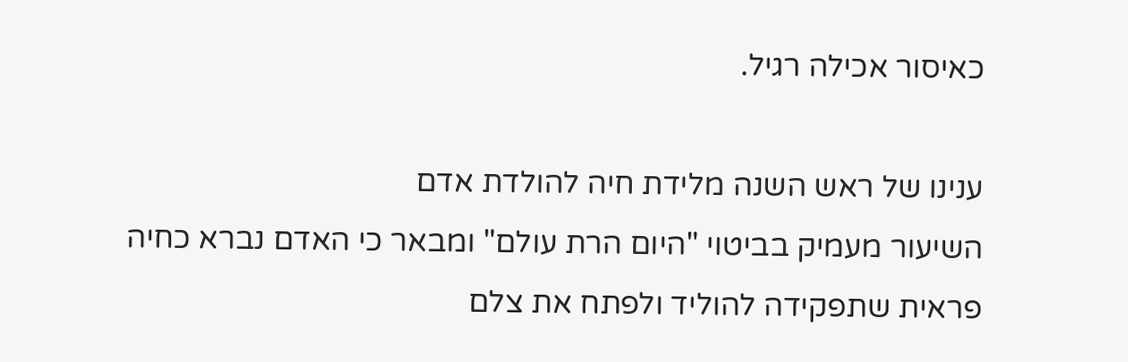כאיסור אכילה רגיל.

ענינו של ראש השנה מלידת חיה להולדת אדם
השיעור מעמיק בביטוי "היום הרת עולם" ומבאר כי האדם נברא כחיה פראית שתפקידה להוליד ולפתח את צלם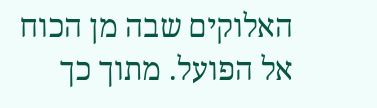האלוקים שבה מן הכוח אל הפועל. מתוך כך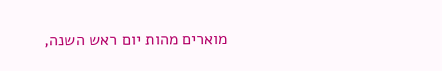מוארים מהות יום ראש השנה,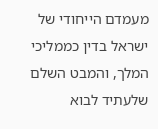מעמדם הייחודי של ישראל בדין כממליכי המלך, והמבט השלם שלעתיד לבוא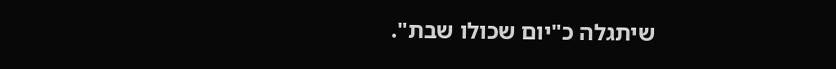שיתגלה כ"יום שכולו שבת".